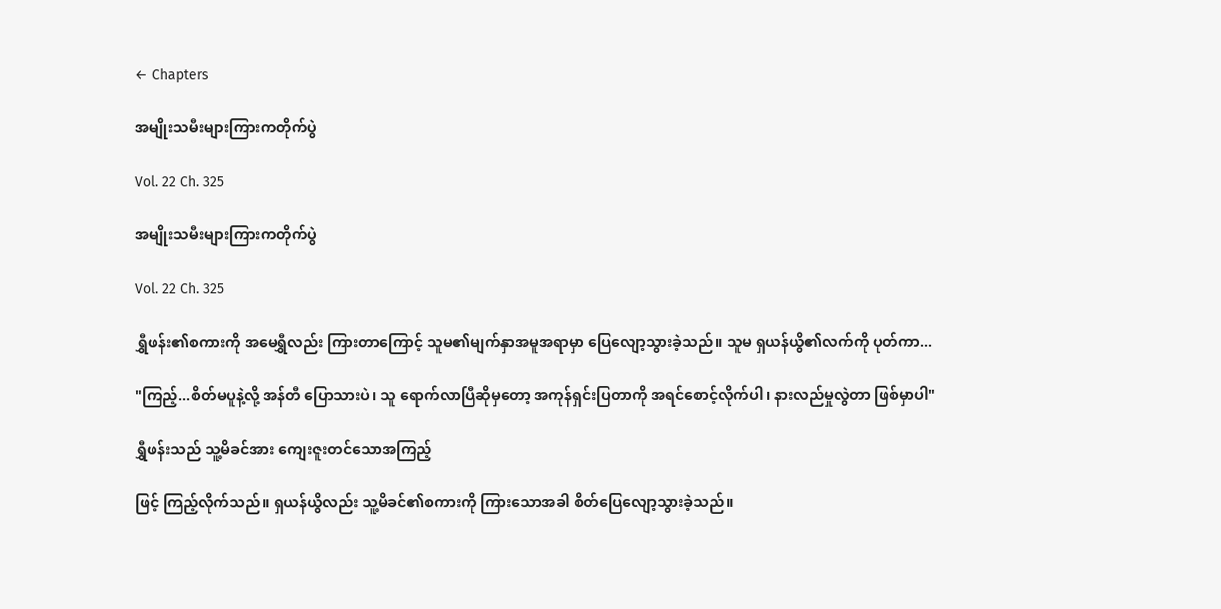← Chapters

အမျိုးသမီးများကြားကတိုက်ပွဲ

Vol. 22 Ch. 325

အမျိုးသမီးများကြားကတိုက်ပွဲ

Vol. 22 Ch. 325

ရွှီဖန်း၏စကားကို အမေရွှီလည်း ကြားတာကြောင့် သူမ၏မျက်နှာအမူအရာမှာ ပြေလျော့သွားခဲ့သည်။ သူမ ရှယန်ယွိ၏လက်ကို ပုတ်ကာ...

"ကြည့်...စိတ်မပူနဲ့လို့ အန်တီ ပြောသားပဲ၊ သူ ရောက်လာပြီဆိုမှတော့ အကုန်ရှင်းပြတာကို အရင်စောင့်လိုက်ပါ၊ နားလည်မှုလွဲတာ ဖြစ်မှာပါ"

ရွှီဖန်းသည် သူ့မိခင်အား ကျေးဇူးတင်သောအကြည့်

ဖြင့် ကြည့်လိုက်သည်။ ရှယန်ယွိလည်း သူ့မိခင်၏စကားကို ကြားသောအခါ စိတ်ပြေလျော့သွားခဲ့သည်။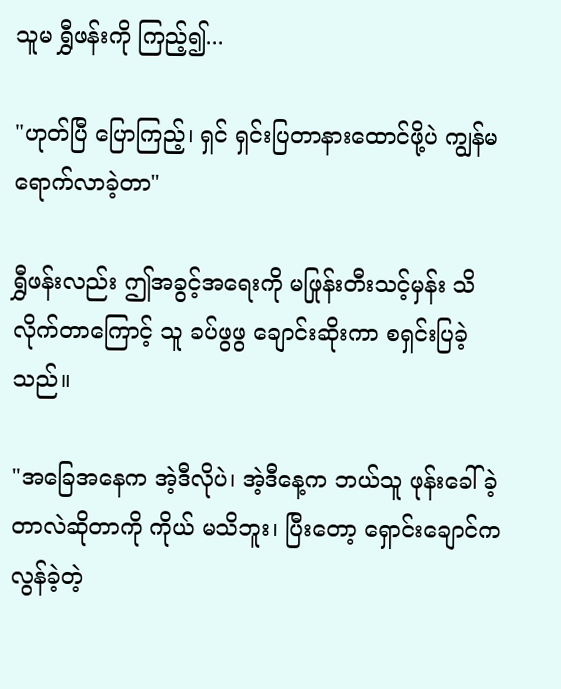သူမ ရွှီဖန်းကို ကြည့်၍...

"ဟုတ်ပြီ ပြောကြည့်၊ ရှင် ရှင်းပြတာနားထောင်ဖို့ပဲ ကျွန်မ ရောက်လာခဲ့တာ"

ရွှီဖန်းလည်း ဤအခွင့်အရေးကို မဖြုန်းတီးသင့်မှန်း သိလိုက်တာကြောင့် သူ ခပ်ဖွဖွ ချောင်းဆိုးကာ စရှင်းပြခဲ့သည်။

"အခြေအနေက အဲ့ဒီလိုပဲ၊ အဲ့ဒီနေ့က ဘယ်သူ ဖုန်းခေါ်ခဲ့တာလဲဆိုတာကို ကိုယ် မသိဘူး၊ ပြီးတော့ ရှောင်းချောင်က လွန်ခဲ့တဲ့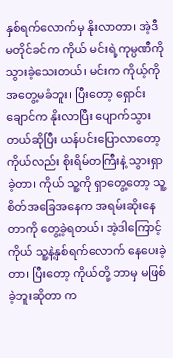နှစ်ရက်လောက်မှ နိုးလာတာ၊ အဲ့ဒီမတိုင်ခင်က ကိုယ် မင်းရဲ့ကုမ္ပဏီကို သွားခဲ့သေးတယ်၊ မင်းက ကိုယ့်ကို အတွေ့မခံဘူး၊ ပြီးတော့ ရှောင်းချောင်က နိုးလာပြီး ပျောက်သွားတယ်ဆိုပြီး ယန်ပင်းပြောလာတော့ ကိုယ်လည်း စိုးရိမ်တကြီးနဲ့ သွားရှာခဲ့တာ၊ ကိုယ် သူ့ကို ရှာတွေ့တော့ သူ့စိတ်အခြေအနေက အရမ်းဆိုးနေတာကို တွေ့ခဲ့ရတယ်၊ အဲ့ဒါကြောင့် ကိုယ် သူ့နဲ့နှစ်ရက်လောက် နေပေးခဲ့တာ၊ ပြီးတော့ ကိုယ်တို့ ဘာမှ မဖြစ်ခဲ့ဘူးဆိုတာ က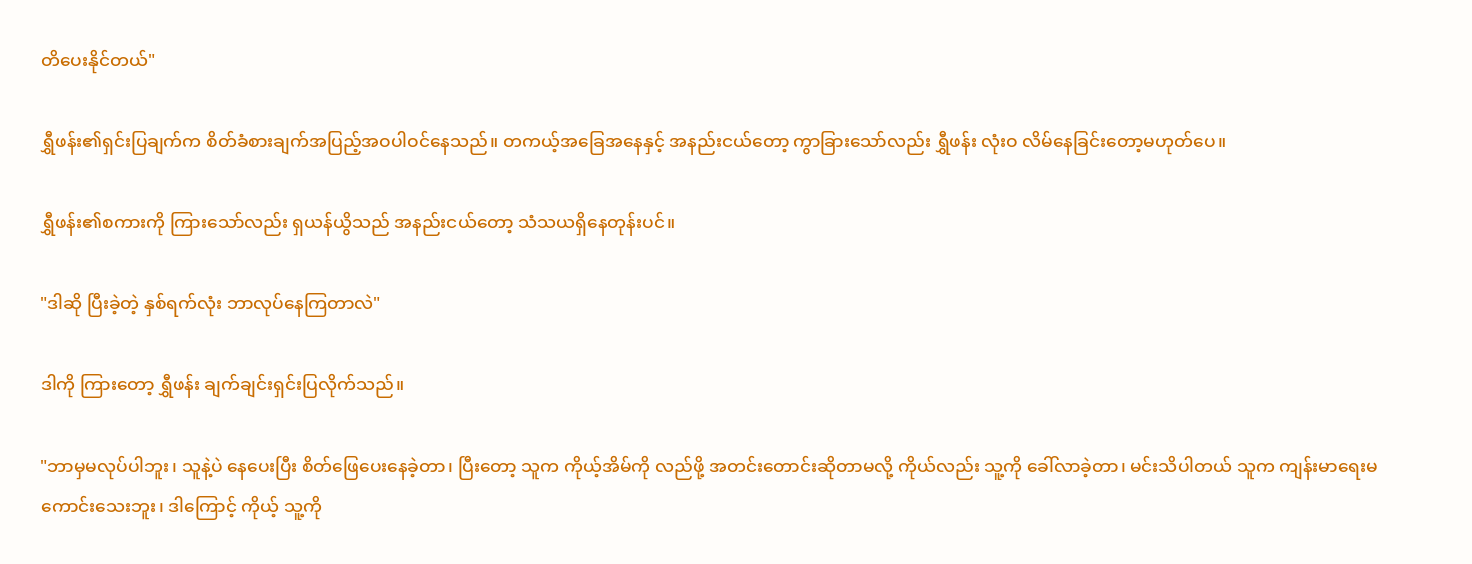တိပေးနိုင်တယ်"

ရွှီဖန်း၏ရှင်းပြချက်က စိတ်ခံစားချက်အပြည့်အဝပါဝင်နေသည်။ တကယ့်အခြေအနေနှင့် အနည်းငယ်တော့ ကွာခြားသော်လည်း ရွှီဖန်း လုံးဝ လိမ်နေခြင်းတော့မဟုတ်ပေ။

ရွှီဖန်း၏စကားကို ကြားသော်လည်း ရှယန်ယွိသည် အနည်းငယ်တော့ သံသယရှိနေတုန်းပင်။

"ဒါဆို ပြီးခဲ့တဲ့ နှစ်ရက်လုံး ဘာလုပ်နေကြတာလဲ"

ဒါကို ကြားတော့ ရွှီဖန်း ချက်ချင်းရှင်းပြလိုက်သည်။

"ဘာမှမလုပ်ပါဘူး၊ သူနဲ့ပဲ နေပေးပြီး စိတ်ဖြေပေးနေခဲ့တာ၊ ပြီးတော့ သူက ကိုယ့်အိမ်ကို လည်ဖို့ အတင်းတောင်းဆိုတာမလို့ ကိုယ်လည်း သူ့ကို ခေါ်လာခဲ့တာ၊ မင်းသိပါတယ် သူက ကျန်းမာရေးမကောင်းသေးဘူး၊ ဒါကြောင့် ကိုယ့် သူ့ကို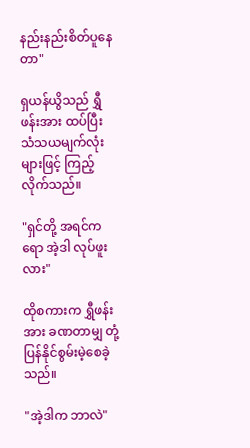နည်းနည်းစိတ်ပူနေတာ"

ရှယန်ယွိသည် ရွှီဖန်းအား ထပ်ပြီး သံသယမျက်လုံးများဖြင့် ကြည့်လိုက်သည်။

"ရှင်တို့ အရင်ကရော အဲ့ဒါ လုပ်ဖူးလား"

ထိုစကားက ရွှီဖန်းအား ခဏတာမျှ တုံ့ပြန်နိုင်စွမ်းမဲ့စေခဲ့သည်။

"အဲ့ဒါက ဘာလဲ"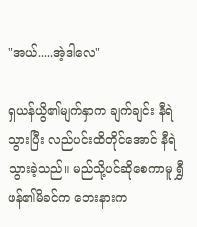"အယ်.....အဲ့ဒါလေ"

ရှယန်ယွိ၏မျက်နှာက ချက်ချင်း နီရဲသွားပြီး လည်ပင်းထိတိုင်အောင် နီရဲသွားခဲ့သည်။ မည်သို့ပင်ဆိုစေကာမူ ရွှီဖန်၏မိခင်က ဘေးနားက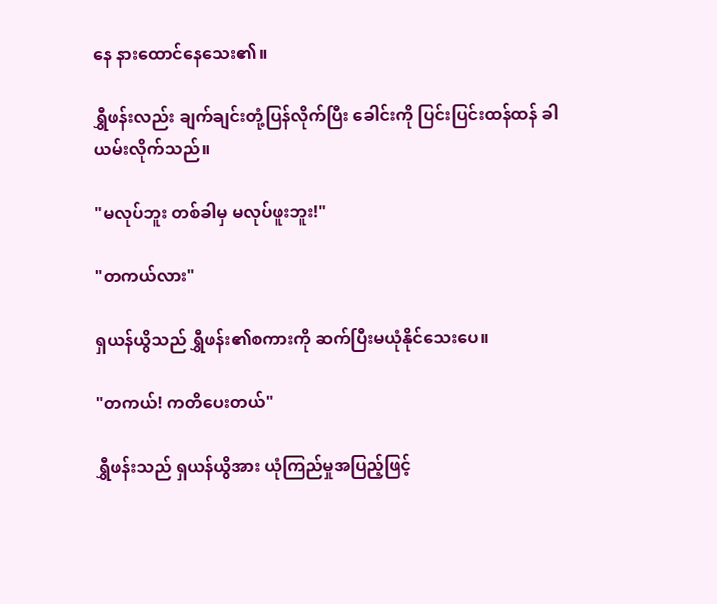နေ နားထောင်နေသေး၏။

ရွှီဖန်းလည်း ချက်ချင်းတုံ့ပြန်လိုက်ပြီး ခေါင်းကို ပြင်းပြင်းထန်ထန် ခါယမ်းလိုက်သည်။

"မလုပ်ဘူး တစ်ခါမှ မလုပ်ဖူးဘူး!"

"တကယ်လား"

ရှယန်ယွိသည် ရွှီဖန်း၏စကားကို ဆက်ပြီးမယုံနိုင်သေးပေ။

"တကယ်! ကတိပေးတယ်"

ရွှီဖန်းသည် ရှယန်ယွိအား ယုံကြည်မှုအပြည့်ဖြင့်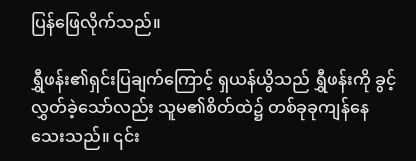ပြန်ဖြေလိုက်သည်။

ရွှီဖန်း၏ရှင်းပြချက်ကြောင့် ရှယန်ယွိသည် ရွှီဖန်းကို ခွင့်လွှတ်ခဲ့သော်လည်း သူမ၏စိတ်ထဲ၌ တစ်ခုခုကျန်နေသေးသည်။ ၎င်း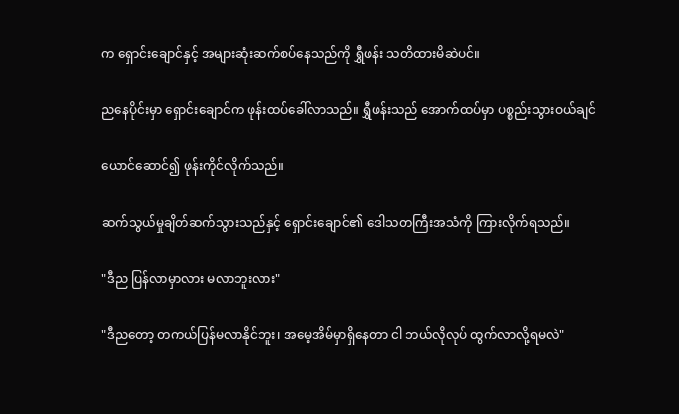က ရှောင်းချောင်နှင့် အများဆုံးဆက်စပ်နေသည်ကို ရွှီဖန်း သတိထားမိဆဲပင်။

ညနေပိုင်းမှာ ရှောင်းချောင်က ဖုန်းထပ်ခေါ်လာသည်။ ရွှီဖန်းသည် အောက်ထပ်မှာ ပစ္စည်းသွားဝယ်ချင်

ယောင်ဆောင်၍ ဖုန်းကိုင်လိုက်သည်။

ဆက်သွယ်မှုချိတ်ဆက်သွားသည်နှင့် ရှောင်းချောင်၏ ဒေါသတကြီးအသံကို ကြားလိုက်ရသည်။

"ဒီည ပြန်လာမှာလား မလာဘူးလား"

"ဒီညတော့ တကယ်ပြန်မလာနိုင်ဘူး၊ အမေ့အိမ်မှာရှိနေတာ ငါ ဘယ်လိုလုပ် ထွက်လာလို့ရမလဲ"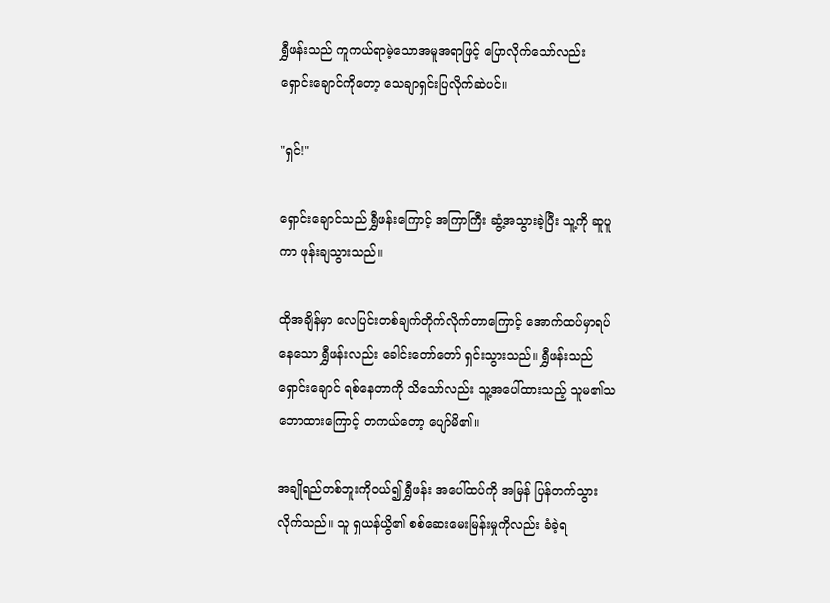ရွှီဖန်းသည် ကူကယ်ရာမဲ့သောအမူအရာဖြင့် ပြောလိုက်သော်လည်း ရှောင်းချောင်ကိုတော့ သေချာရှင်းပြလိုက်ဆဲပင်။

"ရှင်!"

ရှောင်းချောင်သည် ရွှီဖန်းကြောင့် အကြာကြီး ဆွံ့အသွားခဲ့ပြီး သူ့ကို ဆူပူကာ ဖုန်းချသွားသည်။

ထိုအချိန်မှာ လေပြင်းတစ်ချက်တိုက်လိုက်တာကြောင့် အောက်ထပ်မှာရပ်နေသော ရွှီဖန်းလည်း ခေါင်းတော်တော် ရှင်းသွားသည်။ ရွှီဖန်းသည် ရှောင်းချောင် ရစ်နေတာကို သိသော်လည်း သူ့အပေါ်ထားသည့် သူမ၏သဘောထားကြောင့် တကယ်တော့ ပျော်မိ၏။

အချိုရည်တစ်ဘူးကိုဝယ်၍ ရွှီဖန်း အပေါ်ထပ်ကို အမြန် ပြန်တက်သွားလိုက်သည်။ သူ ရှယန်ယွိ၏ စစ်ဆေးမေးမြန်းမှုကိုလည်း ခံခဲ့ရ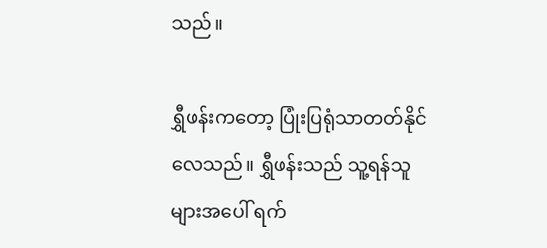သည်။

ရွှီဖန်းကတော့ ပြုံးပြရုံသာတတ်နိုင်လေသည်။ ရွှီဖန်းသည် သူ့ရန်သူများအပေါ် ရက်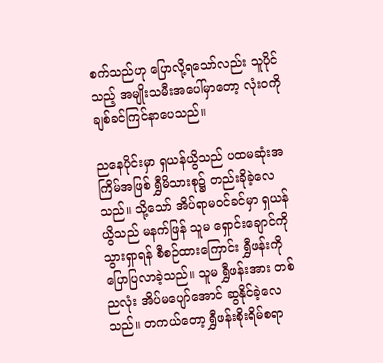စက်သည်ဟု ပြောလို့ရသော်လည်း သူပိုင်သည့် အမျိုးသမီးအပေါ်မှာတော့ လုံးဝကို ချစ်ခင်ကြင်နာပေသည်။

ညနေပိုင်းမှာ ရှယန်ယွိသည် ပထမဆုံးအကြိမ်အဖြစ် ရွှီမိသားစု၌ တည်းခိုခဲ့လေသည်။ သို့သော် အိပ်ရာမဝင်ခင်မှာ ရှယန်ယွိသည် မနက်ဖြန် သူမ ရှောင်းချောင်ကို သွားရှာရန် စီစဉ်ထားကြောင်း ရွှီဖန်းကို ပြောပြလာခဲ့သည်။ သူမ ရွှီဖန်းအား တစ်ညလုံး အိပ်မပျော်အောင် ဆွနိုင်ခဲ့လေသည်။ တကယ်တော့ ရွှီဖန်းစိုးရိမ်စရာ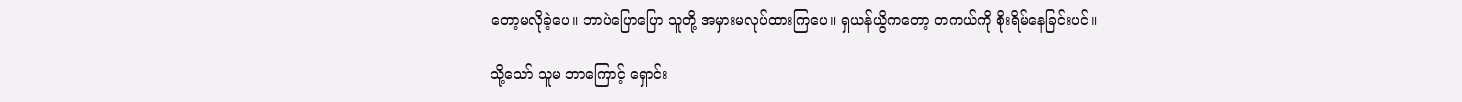တော့မလိုခဲ့ပေ။ ဘာပဲပြောပြော သူတို့ အမှားမလုပ်ထားကြပေ။ ရှယန်ယွိကတော့ တကယ်ကို စိုးရိမ်နေခြင်းပင်။

သို့သော် သူမ ဘာကြောင့် ရှောင်း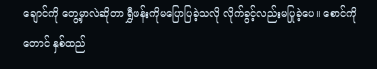ချောင်ကို တွေ့မှာလဲဆိုတာ ရွှီဖန်းကိုမပြောပြခဲ့သလို လိုက်ခွင့်လည်းမပြုခဲ့ပေ။ စောင်ကိုတောင် နှစ်ထည်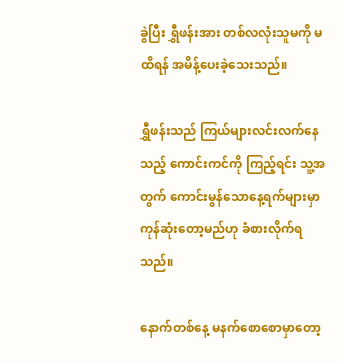ခွဲပြီး ရွှီဖန်းအား တစ်လလုံးသူမကို မထိရန် အမိန့်ပေးခဲ့သေးသည်။

ရွှီဖန်းသည် ကြယ်များလင်းလက်နေသည့် ကောင်းကင်ကို ကြည့်ရင်း သူ့အတွက် ကောင်းမွန်သောနေ့ရက်များမှာ ကုန်ဆုံးတော့မည်ဟု ခံစားလိုက်ရသည်။

နောက်တစ်နေ့ မနက်စောစောမှာတော့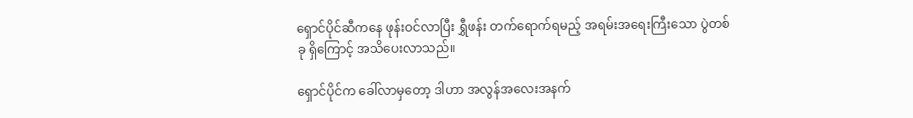ရှောင်ပိုင်ဆီကနေ ဖုန်းဝင်လာပြီး ရွှီဖန်း တက်ရောက်ရမည့် အရမ်းအရေးကြီးသော ပွဲတစ်ခု ရှိကြောင့် အသိပေးလာသည်။

ရှောင်ပိုင်က ခေါ်လာမှတော့ ဒါဟာ အလွန်အလေးအနက်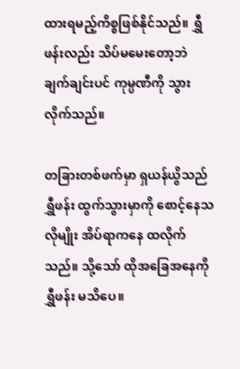ထားရမည့်ကိစ္စဖြစ်နိုင်သည်။ ရွှီဖန်းလည်း သိပ်မမေးတော့ဘဲ ချက်ချင်းပင် ကုမ္ပဏီကို သွားလိုက်သည်။

တခြားတစ်ဖက်မှာ ရှယန်ယွိသည် ရွှီဖန်း ထွက်သွားမှာကို စောင့်နေသလိုမျိုး အိပ်ရာကနေ ထလိုက်သည်။ သို့သော် ထိုအခြေအနေကို ရွှီဖန်း မသိပေ။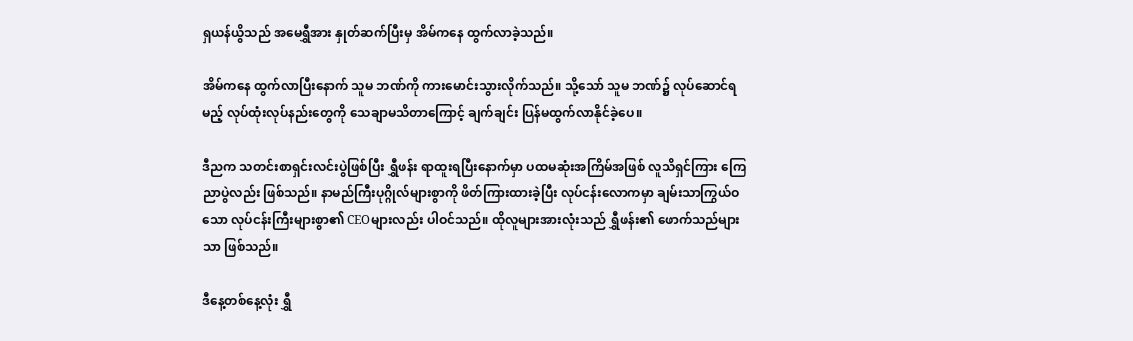ရှယန်ယွိသည် အမေရွှီအား နှုတ်ဆက်ပြီးမှ အိမ်ကနေ ထွက်လာခဲ့သည်။

အိမ်ကနေ ထွက်လာပြီးနောက် သူမ ဘဏ်ကို ကားမောင်းသွားလိုက်သည်။ သို့သော် သူမ ဘဏ်၌ လုပ်ဆောင်ရမည့် လုပ်ထုံးလုပ်နည်းတွေကို သေချာမသိတာကြောင့် ချက်ချင်း ပြန်မထွက်လာနိုင်ခဲ့ပေ။

ဒီညက သတင်းစာရှင်းလင်းပွဲဖြစ်ပြီး ရွှီဖန်း ရာထူးရပြီးနောက်မှာ ပထမဆုံးအကြိမ်အဖြစ် လူသိရှင်ကြား ကြေညာပွဲလည်း ဖြစ်သည်။ နာမည်ကြီးပုဂ္ဂိုလ်များစွာကို ဖိတ်ကြားထားခဲ့ပြီး လုပ်ငန်းလောကမှာ ချမ်းသာကြွယ်ဝသော လုပ်ငန်းကြီးများစွာ၏ CEOများလည်း ပါဝင်သည်။ ထိုလူများအားလုံးသည် ရွှီဖန်း၏ ဖောက်သည်များသာ ဖြစ်သည်။

ဒီနေ့တစ်နေ့လုံး ရွှီ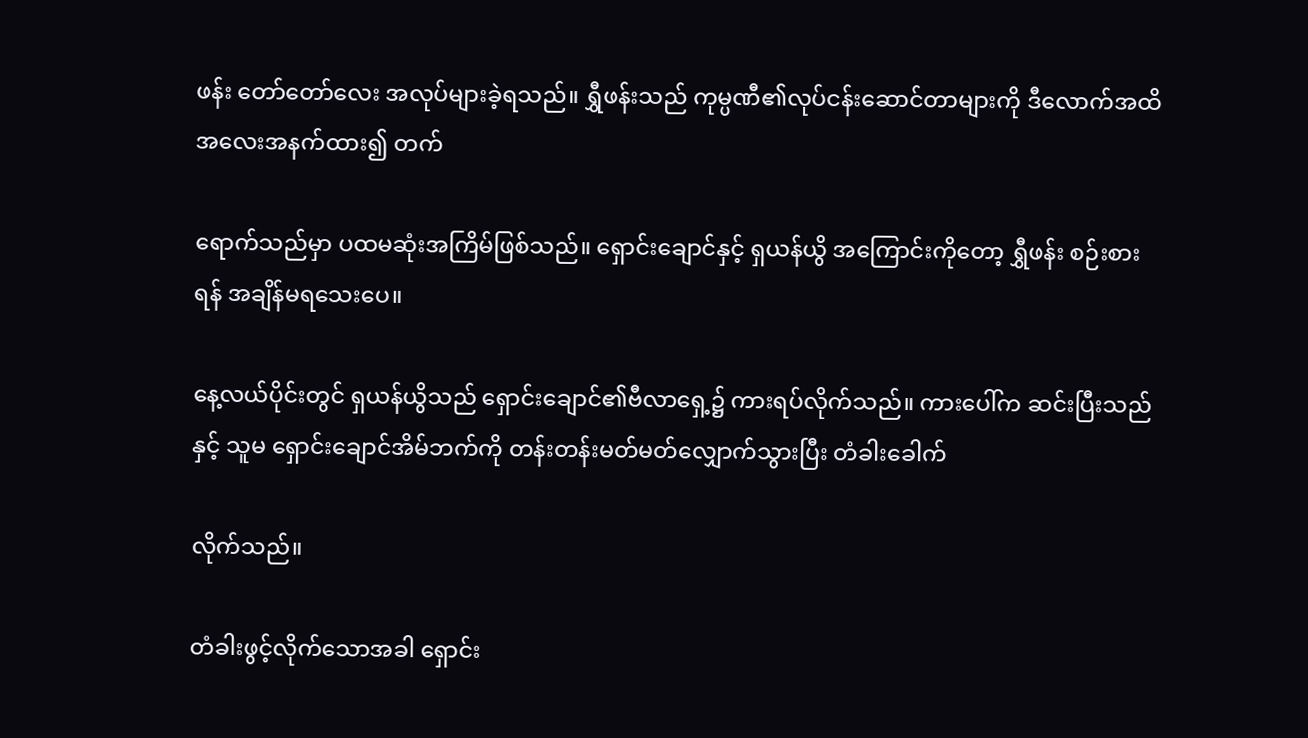ဖန်း တော်တော်လေး အလုပ်များခဲ့ရသည်။ ရွှီဖန်းသည် ကုမ္ပဏီ၏လုပ်ငန်းဆောင်တာများကို ဒီလောက်အထိ အလေးအနက်ထား၍ တက်

ရောက်သည်မှာ ပထမဆုံးအကြိမ်ဖြစ်သည်။ ရှောင်းချောင်နှင့် ရှယန်ယွိ အကြောင်းကိုတော့ ရွှီဖန်း စဉ်းစားရန် အချိန်မရသေးပေ။

နေ့လယ်ပိုင်းတွင် ရှယန်ယွိသည် ရှောင်းချောင်၏ဗီလာရှေ့၌ ကားရပ်လိုက်သည်။ ကားပေါ်က ဆင်းပြီးသည်နှင့် သူမ ရှောင်းချောင်အိမ်ဘက်ကို တန်းတန်းမတ်မတ်လျှောက်သွားပြီး တံခါးခေါက်

လိုက်သည်။

တံခါးဖွင့်လိုက်သောအခါ ရှောင်း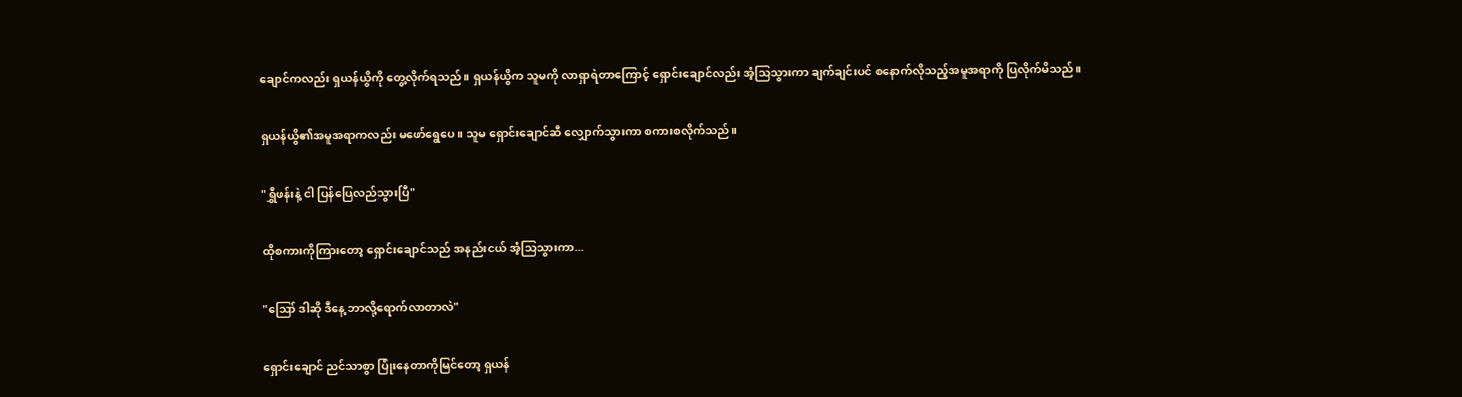ချောင်ကလည်း ရှယန်ယွိကို တွေ့လိုက်ရသည်။ ရှယန်ယွိက သူမကို လာရှာရဲတာကြောင့် ရှောင်းချောင်လည်း အံ့သြသွားကာ ချက်ချင်းပင် စနောက်လိုသည့်အမူအရာကို ပြလိုက်မိသည်။

ရှယန်ယွိ၏အမူအရာကလည်း မဖော်ရွေပေ။ သူမ ရှောင်းချောင်ဆီ လျှောက်သွားကာ စကားစလိုက်သည်။

"ရွှီဖန်းနဲ့ ငါ ပြန်ပြေလည်သွားပြီ"

ထိုစကားကိုကြားတော့ ရှောင်းချောင်သည် အနည်းငယ် အံ့သြသွားကာ...

"ဪ ဒါဆို ဒီနေ့ ဘာလို့ရောက်လာတာလဲ"

ရှောင်းချောင် ညင်သာစွာ ပြုံးနေတာကိုမြင်တော့ ရှယန်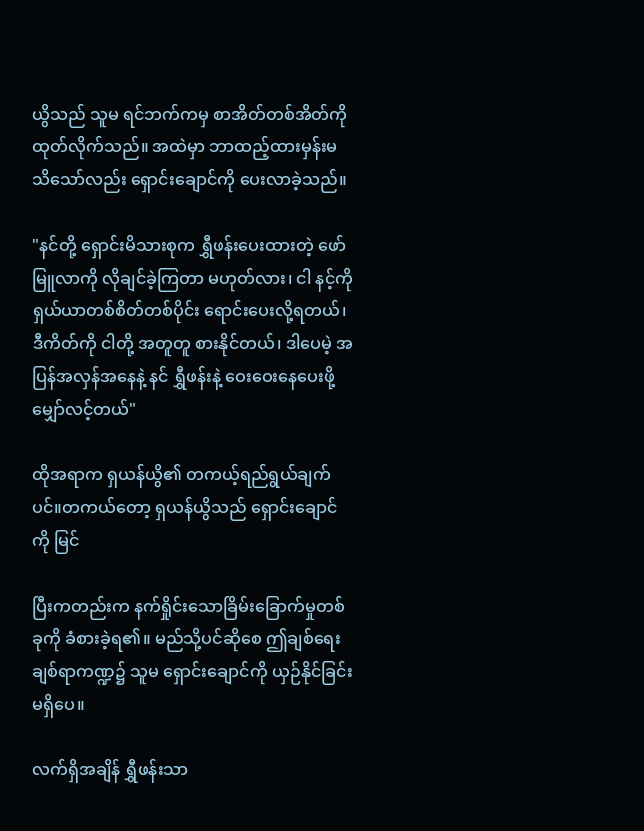ယွိသည် သူမ ရင်ဘက်ကမှ စာအိတ်တစ်အိတ်ကို ထုတ်လိုက်သည်။ အထဲမှာ ဘာထည့်ထားမှန်းမသိသော်လည်း ရှောင်းချောင်ကို ပေးလာခဲ့သည်။

"နင်တို့ ရှောင်းမိသားစုက ရွှီဖန်းပေးထားတဲ့ ဖော်မြူလာကို လိုချင်ခဲ့ကြတာ မဟုတ်လား၊ ငါ နင့်ကို ရှယ်ယာတစ်စိတ်တစ်ပိုင်း ရောင်းပေးလို့ရတယ်၊ ဒီကိတ်ကို ငါတို့ အတူတူ စားနိုင်တယ်၊ ဒါပေမဲ့ အပြန်အလှန်အနေနဲ့ နင် ရွှီဖန်းနဲ့ ဝေးဝေးနေပေးဖို့ မျှော်လင့်တယ်"

ထိုအရာက ရှယန်ယွိ၏ တကယ့်ရည်ရွယ်ချက်ပင်။တကယ်တော့ ရှယန်ယွိသည် ရှောင်းချောင်ကို မြင်

ပြီးကတည်းက နက်ရှိုင်းသောခြိမ်းခြောက်မှုတစ်ခုကို ခံစားခဲ့ရ၏။ မည်သို့ပင်ဆိုစေ ဤချစ်ရေးချစ်ရာကဏ္ဍ၌ သူမ ရှောင်းချောင်ကို ယှဉ်နိုင်ခြင်းမရှိပေ။

လက်ရှိအချိန် ရွှီဖန်းသာ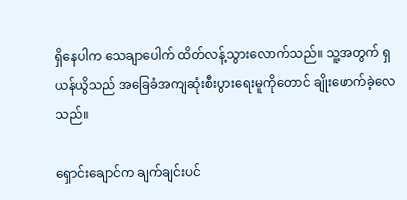ရှိနေပါက သေချာပေါက် ထိတ်လန့်သွားလောက်သည်။ သူ့အတွက် ရှယန်ယွိသည် အခြေခံအကျဆုံးစီးပွားရေးမူကိုတောင် ချိုးဖောက်ခဲ့လေသည်။

ရှောင်းချောင်က ချက်ချင်းပင်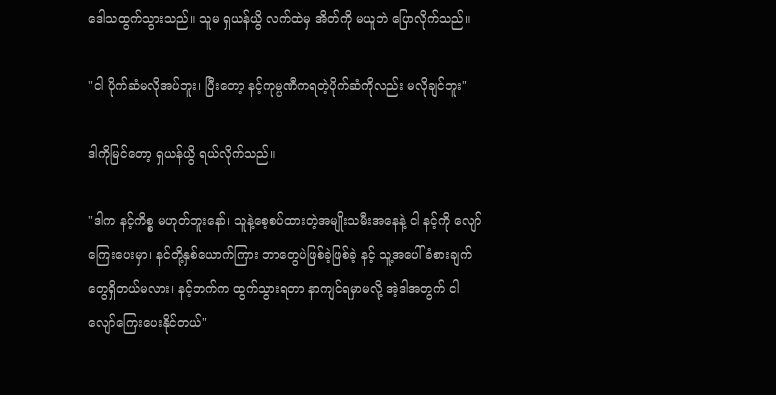ဒေါသထွက်သွားသည်။ သူမ ရှယန်ယွိ လက်ထဲမှ အိတ်ကို မယူဘဲ ပြောလိုက်သည်။

"ငါ ပိုက်ဆံမလိုအပ်ဘူး၊ ပြီးတော့ နင့်ကုမ္ပဏီကရတဲ့ပိုက်ဆံကိုလည်း မလိုချင်ဘူး"

ဒါကိုမြင်တော့ ရှယန်ယွိ ရယ်လိုက်သည်။

"ဒါက နင့်ကိစ္စ မဟုတ်ဘူးနော်၊ သူနဲ့စေ့စပ်ထားတဲ့အမျိုးသမီးအနေနဲ့ ငါ နင့်ကို လျော်ကြေးပေးမှာ၊ နင်တို့နှစ်ယောက်ကြား ဘာတွေပဲဖြစ်ခဲ့ဖြစ်ခဲ့ နင့် သူ့အပေါ် ခံစားချက်တွေရှိတယ်မလား၊ နင့်ဘက်က ထွက်သွားရတာ နာကျင်ရမှာမလို့ အဲ့ဒါအတွက် ငါ လျော်ကြေးပေးနိုင်တယ်"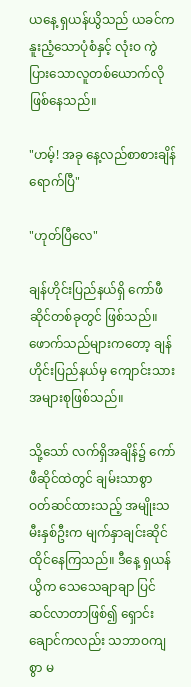ယနေ့ ရှယန်ယွိသည် ယခင်က နူးညံ့သောပုံစံနှင့် လုံးဝ ကွဲပြားသောလူတစ်ယောက်လိုဖြစ်နေသည်။

"ဟမ့်! အခု နေ့လည်စာစားချိန်ရောက်ပြီ"

"ဟုတ်ပြီလေ"

ချန်ဟိုင်းပြည်နယ်ရှိ ကော်ဖီဆိုင်တစ်ခုတွင် ဖြစ်သည်။ ဖောက်သည်များကတော့ ချန်ဟိုင်းပြည်နယ်မှ ကျောင်းသားအများစုဖြစ်သည်။

သို့သော် လက်ရှိအချိန်၌ ကော်ဖီဆိုင်ထဲတွင် ချမ်းသာစွာ ဝတ်ဆင်ထားသည့် အမျိုးသမီးနှစ်ဦးက မျက်နှာချင်းဆိုင်ထိုင်နေကြသည်။ ဒီနေ့ ရှယန်ယွိက သေသေချာချာ ပြင်ဆင်လာတာဖြစ်၍ ရှောင်းချောင်ကလည်း သဘာဝကျစွာ မ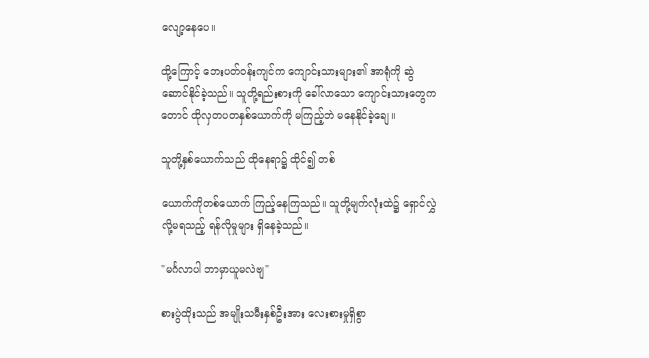လျော့နေပေ။

ထို့ကြောင့် ဘေးပတ်ဝန်းကျင်က ကျောင်းသားများ၏ အာရုံကို ဆွဲဆောင်နိုင်ခဲ့သည်။ သူတို့ရည်းစားကို ခေါ်လာသော ကျောင်းသားတွေကတောင် ထိုလှတပတနှစ်ယောက်ကို မကြည့်ဘဲ မနေနိုင်ခဲ့ချေ။

သူတို့နှစ်ယောက်သည် ထိုနေရာ၌ ထိုင်၍ တစ်

ယောက်ကိုတစ်ယောက် ကြည့်နေကြသည်။ သူတို့မျက်လုံးထဲ၌ ရှောင်လွှဲလို့မရသည့် ရန်လိုမှုများ ရှိနေခဲ့သည်။

"မင်္ဂလာပါ ဘာမှာယူမလဲဗျ"

စားပွဲထိုးသည် အမျိုးသမီးနှစ်ဦးအား လေးစားမှုရှိစွာ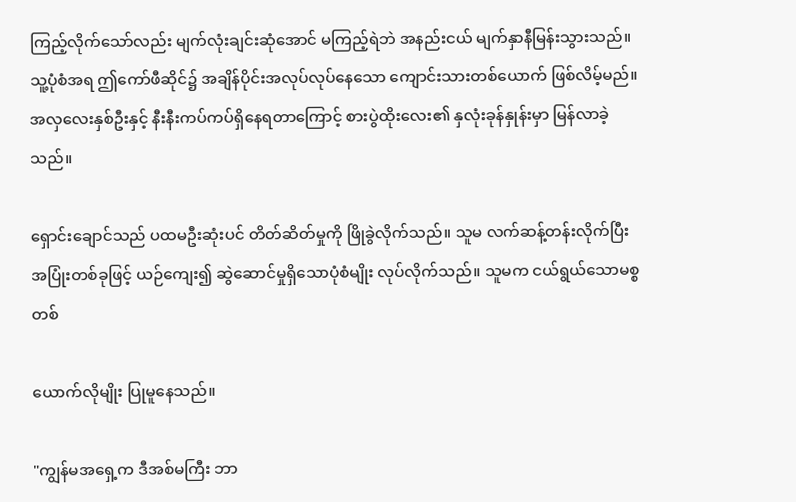ကြည့်လိုက်သော်လည်း မျက်လုံးချင်းဆုံအောင် မကြည့်ရဲဘဲ အနည်းငယ် မျက်နှာနီမြန်းသွားသည်။ သူ့ပုံစံအရ ဤကော်ဖီဆိုင်၌ အချိန်ပိုင်းအလုပ်လုပ်နေသော ကျောင်းသားတစ်ယောက် ဖြစ်လိမ့်မည်။ အလှလေးနှစ်ဦးနှင့် နီးနီးကပ်ကပ်ရှိနေရတာကြောင့် စားပွဲထိုးလေး၏ နှလုံးခုန်နှုန်းမှာ မြန်လာခဲ့သည်။

ရှောင်းချောင်သည် ပထမဦးဆုံးပင် တိတ်ဆိတ်မှုကို ဖြိုခွဲလိုက်သည်။ သူမ လက်ဆန့်တန်းလိုက်ပြီး အပြုံးတစ်ခုဖြင့် ယဉ်ကျေး၍ ဆွဲဆောင်မှုရှိသောပုံစံမျိုး လုပ်လိုက်သည်။ သူမက ငယ်ရွယ်သောမစ္စတစ်

ယောက်လိုမျိုး ပြုမူနေသည်။

"ကျွန်မအရှေ့က ဒီအစ်မကြီး ဘာ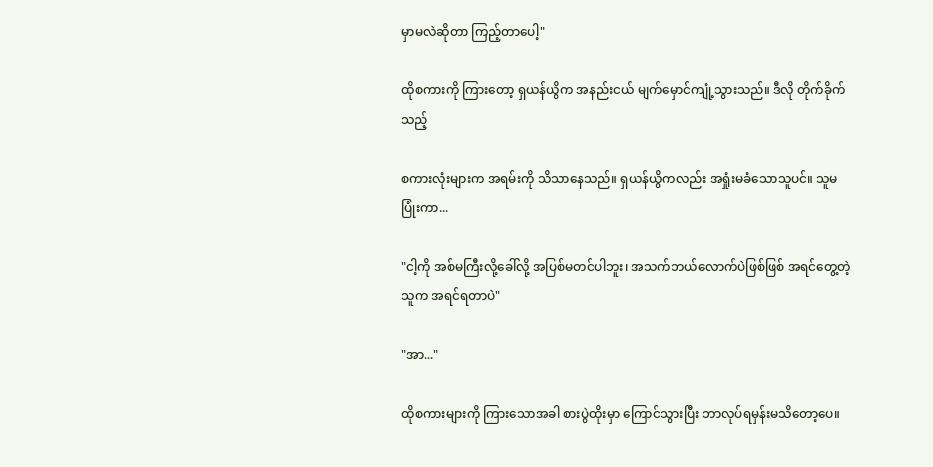မှာမလဲဆိုတာ ကြည့်တာပေါ့"

ထိုစကားကို ကြားတော့ ရှယန်ယွိက အနည်းငယ် မျက်မှောင်ကျုံ့သွားသည်။ ဒီလို တိုက်ခိုက်သည့်

စကားလုံးများက အရမ်းကို သိသာနေသည်။ ရှယန်ယွိကလည်း အရှုံးမခံသောသူပင်။ သူမ ပြုံးကာ...

"ငါ့ကို အစ်မကြီးလို့ခေါ်လို့ အပြစ်မတင်ပါဘူး၊ အသက်ဘယ်လောက်ပဲဖြစ်ဖြစ် အရင်တွေ့တဲ့သူက အရင်ရတာပဲ"

"အာ..."

ထိုစကားများကို ကြားသောအခါ စားပွဲထိုးမှာ ကြောင်သွားပြီး ဘာလုပ်ရမှန်းမသိတော့ပေ။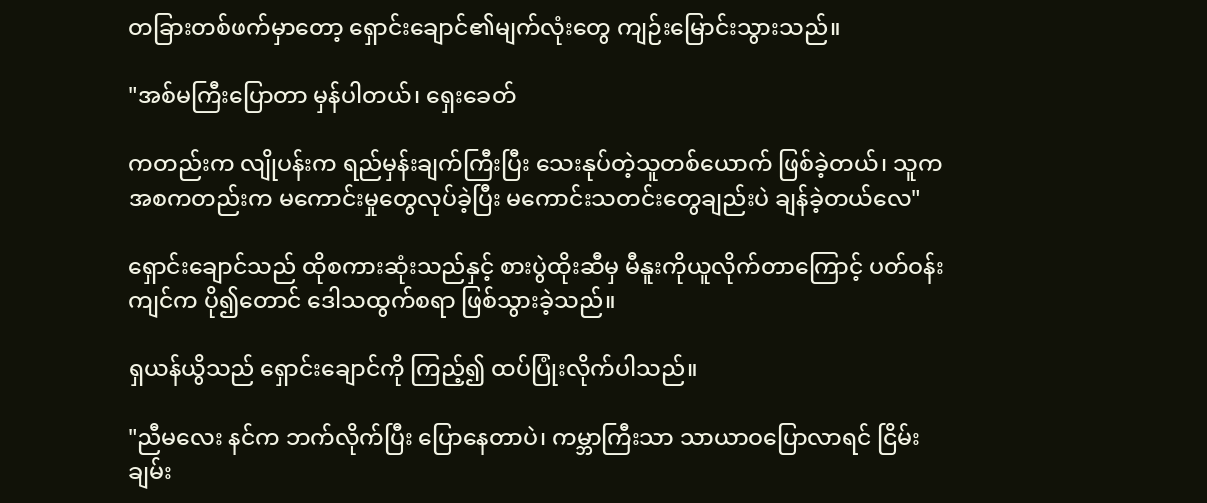တခြားတစ်ဖက်မှာတော့ ရှောင်းချောင်၏မျက်လုံးတွေ ကျဉ်းမြောင်းသွားသည်။

"အစ်မကြီးပြောတာ မှန်ပါတယ်၊ ရှေးခေတ်

ကတည်းက လျိုပန်းက ရည်မှန်းချက်ကြီးပြီး သေးနုပ်တဲ့သူတစ်ယောက် ဖြစ်ခဲ့တယ်၊ သူက အစကတည်းက မကောင်းမှုတွေလုပ်ခဲ့ပြီး မကောင်းသတင်းတွေချည်းပဲ ချန်ခဲ့တယ်လေ"

ရှောင်းချောင်သည် ထိုစကားဆုံးသည်နှင့် စားပွဲထိုးဆီမှ မီနူးကိုယူလိုက်တာကြောင့် ပတ်ဝန်းကျင်က ပို၍တောင် ဒေါသထွက်စရာ ဖြစ်သွားခဲ့သည်။

ရှယန်ယွိသည် ရှောင်းချောင်ကို ကြည့်၍ ထပ်ပြုံးလိုက်ပါသည်။

"ညီမလေး နင်က ဘက်လိုက်ပြီး ပြောနေတာပဲ၊ ကမ္ဘာကြီးသာ သာယာဝပြောလာရင် ငြိမ်းချမ်း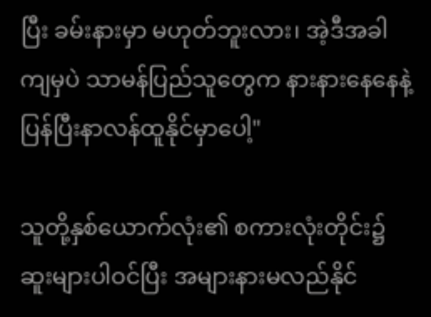ပြီး ခမ်းနားမှာ မဟုတ်ဘူးလား၊ အဲ့ဒီအခါကျမှပဲ သာမန်ပြည်သူတွေက နားနားနေနေနဲ့ ပြန်ပြီးနာလန်ထူနိုင်မှာပေါ့"

သူတို့နှစ်ယောက်လုံး၏ စကားလုံးတိုင်း၌ ဆူးများပါဝင်ပြီး အများနားမလည်နိုင်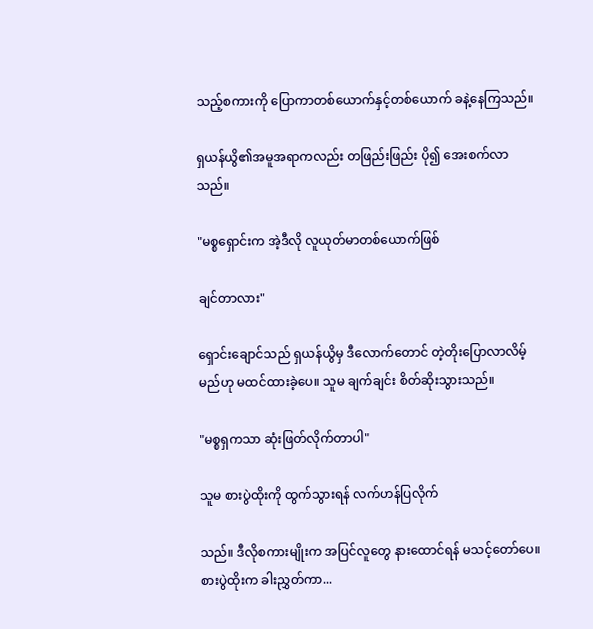သည့်စကားကို ပြောကာတစ်ယောက်နှင့်တစ်ယောက် ခနဲ့နေကြသည်။

ရှယန်ယွိ၏အမူအရာကလည်း တဖြည်းဖြည်း ပို၍ အေးစက်လာသည်။

"မစ္စရှောင်းက အဲ့ဒီလို လူယုတ်မာတစ်ယောက်ဖြစ်

ချင်တာလား"

ရှောင်းချောင်သည် ရှယန်ယွိမှ ဒီလောက်တောင် တဲ့တိုးပြောလာလိမ့်မည်ဟု မထင်ထားခဲ့ပေ။ သူမ ချက်ချင်း စိတ်ဆိုးသွားသည်။

"မစ္စရှကသာ ဆုံးဖြတ်လိုက်တာပါ"

သူမ စားပွဲထိုးကို ထွက်သွားရန် လက်ဟန်ပြလိုက်

သည်။ ဒီလိုစကားမျိုးက အပြင်လူတွေ နားထောင်ရန် မသင့်တော်ပေ။ စားပွဲထိုးက ခါးညွှတ်ကာ...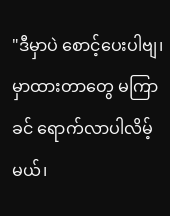"ဒီမှာပဲ စောင့်ပေးပါဗျ၊ မှာထားတာတွေ မကြာခင် ရောက်လာပါလိမ့်မယ်၊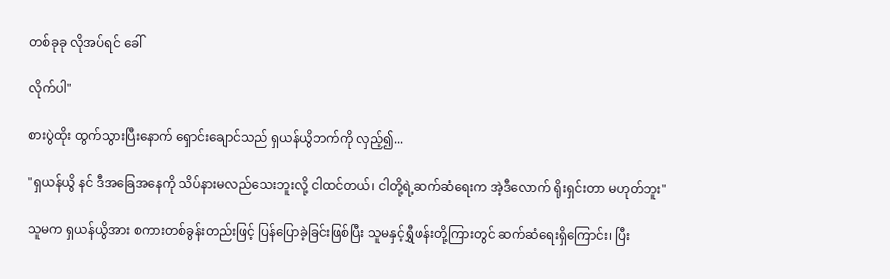တစ်ခုခု လိုအပ်ရင် ခေါ်

လိုက်ပါ"

စားပွဲထိုး ထွက်သွားပြီးနောက် ရှောင်းချောင်သည် ရှယန်ယွိဘက်ကို လှည့်၍...

"ရှယန်ယွိ နင် ဒီအခြေအနေကို သိပ်နားမလည်သေးဘူးလို့ ငါထင်တယ်၊ ငါတို့ရဲ့ဆက်ဆံရေးက အဲ့ဒီလောက် ရိုးရှင်းတာ မဟုတ်ဘူး"

သူမက ရှယန်ယွိအား စကားတစ်ခွန်းတည်းဖြင့် ပြန်ပြောခဲ့ခြင်းဖြစ်ပြီး သူမနှင့်ရွှီဖန်းတို့ကြားတွင် ဆက်ဆံရေးရှိကြောင်း၊ ပြီး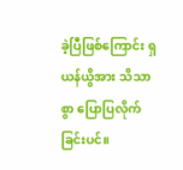ခဲ့ပြီဖြစ်ကြောင်း ရှယန်ယွိအား သိသာစွာ ပြောပြလိုက်ခြင်းပင်။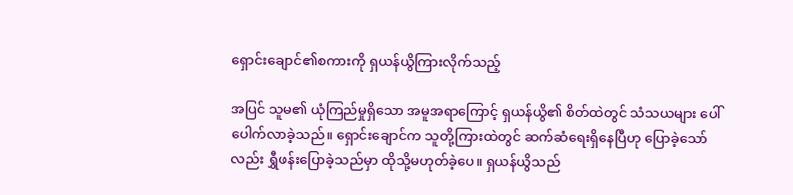ရှောင်းချောင်၏စကားကို ရှယန်ယွိကြားလိုက်သည့်

အပြင် သူမ၏ ယုံကြည်မှုရှိသော အမူအရာကြောင့် ရှယန်ယွိ၏ စိတ်ထဲတွင် သံသယများ ပေါ်ပေါက်လာခဲ့သည်။ ရှောင်းချောင်က သူတို့ကြားထဲတွင် ဆက်ဆံရေးရှိနေပြီဟု ပြောခဲ့သော်လည်း ရွှီဖန်းပြောခဲ့သည်မှာ ထိုသို့မဟုတ်ခဲ့ပေ။ ရှယန်ယွိသည်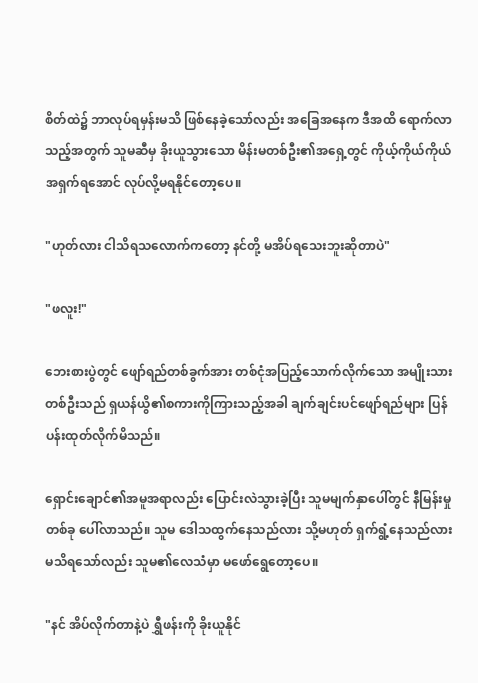စိတ်ထဲ၌ ဘာလုပ်ရမှန်းမသိ ဖြစ်နေခဲ့သော်လည်း အခြေအနေက ဒီအထိ ရောက်လာသည့်အတွက် သူမဆီမှ ခိုးယူသွားသော မိန်းမတစ်ဦး၏အရှေ့တွင် ကိုယ့်ကိုယ်ကိုယ် အရှက်ရအောင် လုပ်လို့မရနိုင်တော့ပေ။

"ဟုတ်လား ငါသိရသလောက်ကတော့ နင်တို့ မအိပ်ရသေးဘူးဆိုတာပဲ"

"ဖလူး!"

ဘေးစားပွဲတွင် ဖျော်ရည်တစ်ခွက်အား တစ်ငုံအပြည့်သောက်လိုက်သော အမျိုးသားတစ်ဦးသည် ရှယန်ယွိ၏စကားကိုကြားသည့်အခါ ချက်ချင်းပင်ဖျော်ရည်များ ပြန်ပန်းထုတ်လိုက်မိသည်။

ရှောင်းချောင်၏အမူအရာလည်း ပြောင်းလဲသွားခဲ့ပြီး သူမမျက်နှာပေါ်တွင် နီမြန်းမှုတစ်ခု ပေါ်လာသည်။ သူမ ဒေါသထွက်နေသည်လား သို့မဟုတ် ရှက်ရွံ့နေသည်လား မသိရသော်လည်း သူမ၏လေသံမှာ မဖော်ရွေတော့ပေ။

"နင် အိပ်လိုက်တာနဲ့ပဲ ရွှီဖန်းကို ခိုးယူနိုင်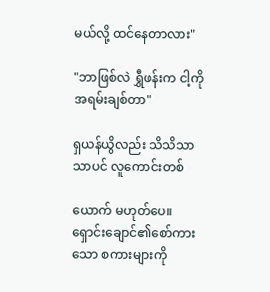မယ်လို့ ထင်နေတာလား"

"ဘာဖြစ်လဲ ရွှီဖန်းက ငါ့ကို အရမ်းချစ်တာ"

ရှယန်ယွိလည်း သိသိသာသာပင် လူကောင်းတစ်

ယောက် မဟုတ်ပေ။ ရှောင်းချောင်၏စော်ကားသော စကားများကို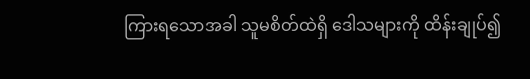ကြားရသောအခါ သူမစိတ်ထဲရှိ ဒေါသများကို ထိန်းချုပ်၍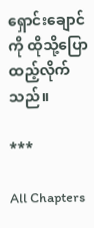ရှောင်းချောင်ကို ထိုသို့ပြောထည့်လိုက်သည်။

***

All Chapters